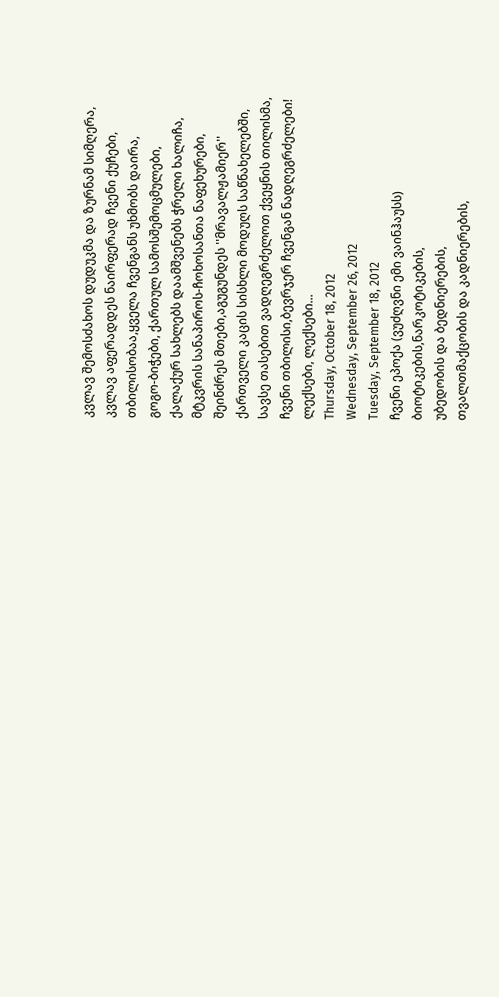კვლავ შემოსძახოს დუდუკმა და ზურნამ სიმღერა,
კვლავ აფერადდეს ნაირფერად ჩვენი ქუჩები,
თბილისობაა,ყველა ჩვენგანს უხმობს დაირა,
გოგო-ბიჭები, ქართულ სამოსშემოცმულები,
ქალაქურ სახლებს დაამშვენებს ჭრელი ხალიჩა,
მტკვრის სანაპიროს-ჩოხოსანთა ნაფეხურები,
შეინძრეს მთები,აგუგუნდეს ''მრავალჟამიერ''
ქართველი კაცის სისხლი მოდუღს საწნახელებში,
სავსე თასებით ვადღეგრძელოთ ქვეყნის თილისმა,
ჩვენი თბილისი,ბევრჯერ ჩვენგან ნადღეგრძელები!
ლექსები, ლექსები...
Thursday, October 18, 2012
Wednesday, September 26, 2012
Tuesday, September 18, 2012
ჩვენი ეპოქა (ვუძღვნი ემი ვაინჰაუსს)
ბიოტიკების,ნარკოტიკების,
უბედობის და ბედნიერების,
თვალთმაქცობის და კადნიერების,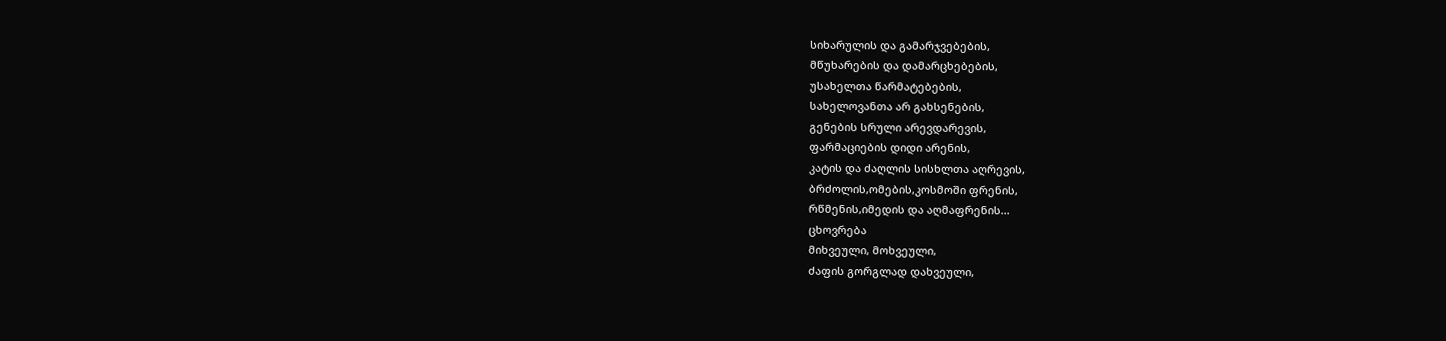სიხარულის და გამარჯვებების,
მწუხარების და დამარცხებების,
უსახელთა წარმატებების,
სახელოვანთა არ გახსენების,
გენების სრული არევდარევის,
ფარმაციების დიდი არენის,
კატის და ძაღლის სისხლთა აღრევის,
ბრძოლის,ომების,კოსმოში ფრენის,
რწმენის,იმედის და აღმაფრენის...
ცხოვრება
მიხვეული, მოხვეული,
ძაფის გორგლად დახვეული,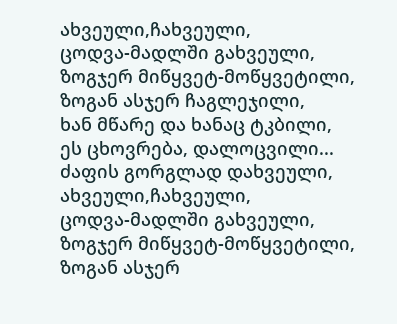ახვეული,ჩახვეული,
ცოდვა-მადლში გახვეული,
ზოგჯერ მიწყვეტ-მოწყვეტილი,
ზოგან ასჯერ ჩაგლეჯილი,
ხან მწარე და ხანაც ტკბილი,
ეს ცხოვრება, დალოცვილი...
ძაფის გორგლად დახვეული,
ახვეული,ჩახვეული,
ცოდვა-მადლში გახვეული,
ზოგჯერ მიწყვეტ-მოწყვეტილი,
ზოგან ასჯერ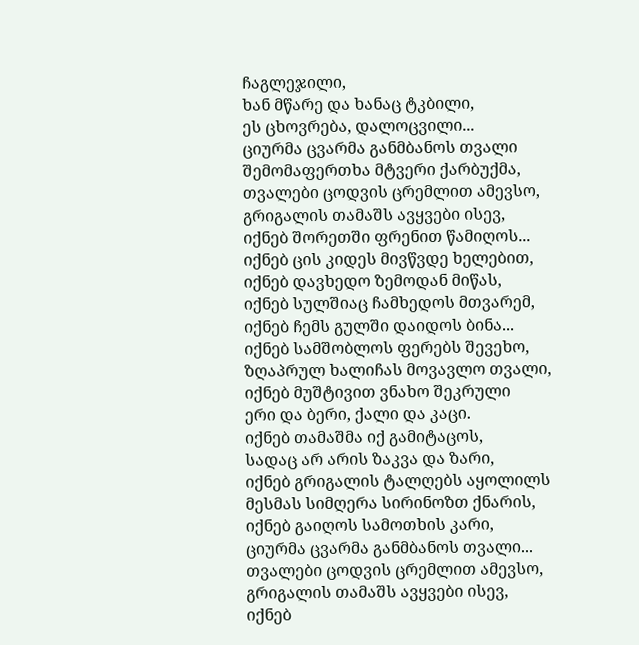ჩაგლეჯილი,
ხან მწარე და ხანაც ტკბილი,
ეს ცხოვრება, დალოცვილი...
ციურმა ცვარმა განმბანოს თვალი
შემომაფერთხა მტვერი ქარბუქმა,
თვალები ცოდვის ცრემლით ამევსო,
გრიგალის თამაშს ავყვები ისევ,
იქნებ შორეთში ფრენით წამიღოს...
იქნებ ცის კიდეს მივწვდე ხელებით,
იქნებ დავხედო ზემოდან მიწას,
იქნებ სულშიაც ჩამხედოს მთვარემ,
იქნებ ჩემს გულში დაიდოს ბინა...
იქნებ სამშობლოს ფერებს შევეხო,
ზღაპრულ ხალიჩას მოვავლო თვალი,
იქნებ მუშტივით ვნახო შეკრული
ერი და ბერი, ქალი და კაცი.
იქნებ თამაშმა იქ გამიტაცოს,
სადაც არ არის ზაკვა და ზარი,
იქნებ გრიგალის ტალღებს აყოლილს
მესმას სიმღერა სირინოზთ ქნარის,
იქნებ გაიღოს სამოთხის კარი,
ციურმა ცვარმა განმბანოს თვალი...
თვალები ცოდვის ცრემლით ამევსო,
გრიგალის თამაშს ავყვები ისევ,
იქნებ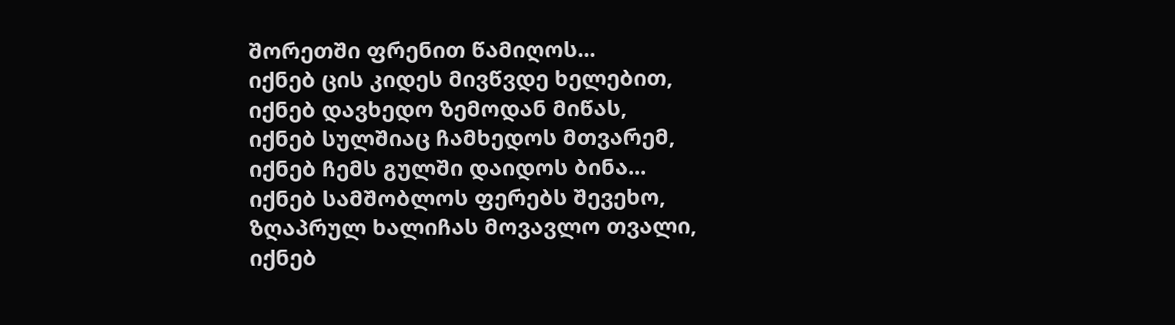შორეთში ფრენით წამიღოს...
იქნებ ცის კიდეს მივწვდე ხელებით,
იქნებ დავხედო ზემოდან მიწას,
იქნებ სულშიაც ჩამხედოს მთვარემ,
იქნებ ჩემს გულში დაიდოს ბინა...
იქნებ სამშობლოს ფერებს შევეხო,
ზღაპრულ ხალიჩას მოვავლო თვალი,
იქნებ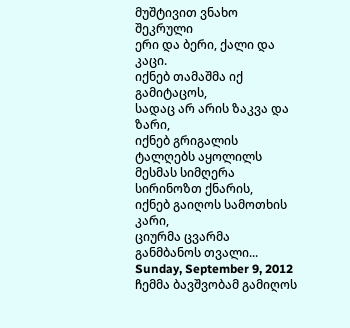მუშტივით ვნახო შეკრული
ერი და ბერი, ქალი და კაცი.
იქნებ თამაშმა იქ გამიტაცოს,
სადაც არ არის ზაკვა და ზარი,
იქნებ გრიგალის ტალღებს აყოლილს
მესმას სიმღერა სირინოზთ ქნარის,
იქნებ გაიღოს სამოთხის კარი,
ციურმა ცვარმა განმბანოს თვალი...
Sunday, September 9, 2012
ჩემმა ბავშვობამ გამიღოს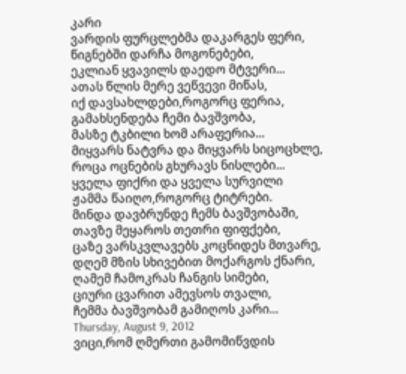კარი
ვარდის ფურცლებმა დაკარგეს ფერი,
წიგნებში დარჩა მოგონებები,
ეკლიან ყვავილს დაედო მტვერი...
ათას წლის მერე ვეწვევი მიწას,
იქ დავსახლდები,როგორც ფერია,
გამახსენდება ჩემი ბავშვობა,
მასზე ტკბილი ხომ არაფერია...
მიყვარს ნატვრა და მიყვარს სიცოცხლე,
როცა ოცნების გხურავს ნისლები...
ყველა ფიქრი და ყველა სურვილი
ჟამმა წაიღო,როგორც ტიტრები.
მინდა დავბრუნდე ჩემს ბავშვობაში,
თავზე მეყაროს თეთრი ფიფქები,
ცაზე ვარსკვლავებს კოცნიდეს მთვარე,
დღემ მზის სხივებით მოქარგოს ქნარი,
ღამემ ჩამოკრას ჩანგის სიმები,
ციური ცვარით ამევსოს თვალი,
ჩემმა ბავშვობამ გამიღოს კარი...
Thursday, August 9, 2012
ვიცი,რომ ღმერთი გამომიწვდის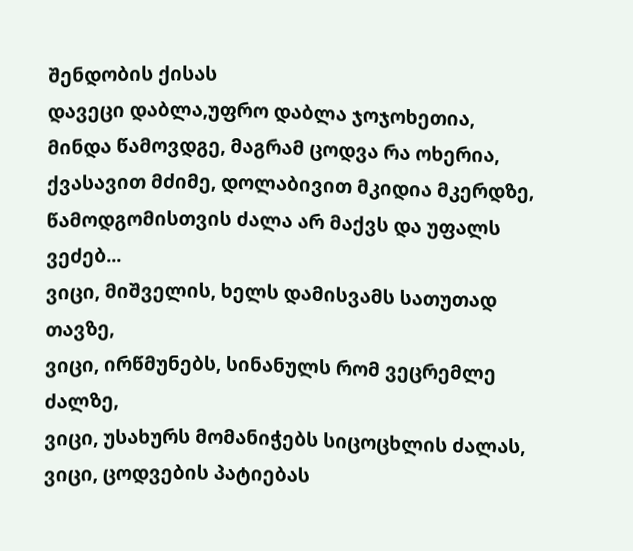შენდობის ქისას
დავეცი დაბლა,უფრო დაბლა ჯოჯოხეთია,
მინდა წამოვდგე, მაგრამ ცოდვა რა ოხერია,
ქვასავით მძიმე, დოლაბივით მკიდია მკერდზე,
წამოდგომისთვის ძალა არ მაქვს და უფალს ვეძებ...
ვიცი, მიშველის, ხელს დამისვამს სათუთად თავზე,
ვიცი, ირწმუნებს, სინანულს რომ ვეცრემლე ძალზე,
ვიცი, უსახურს მომანიჭებს სიცოცხლის ძალას,
ვიცი, ცოდვების პატიებას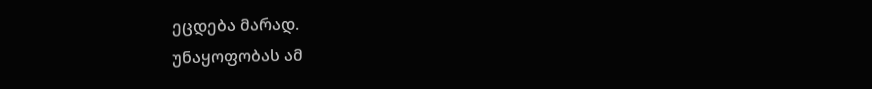ეცდება მარად.
უნაყოფობას ამ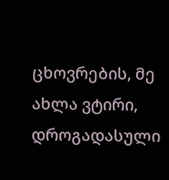ცხოვრების, მე ახლა ვტირი,
დროგადასული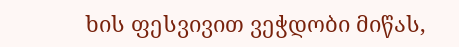ხის ფესვივით ვეჭდობი მიწას,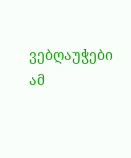ვებღაუჭები ამ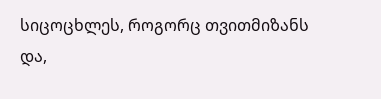სიცოცხლეს, როგორც თვითმიზანს
და,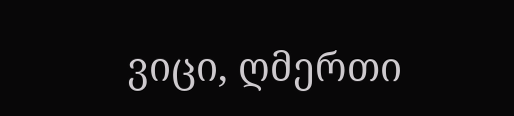ვიცი, ღმერთი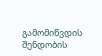გამომიწვდის შენდობის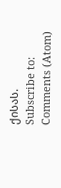ქისას.
Subscribe to:
Comments (Atom)